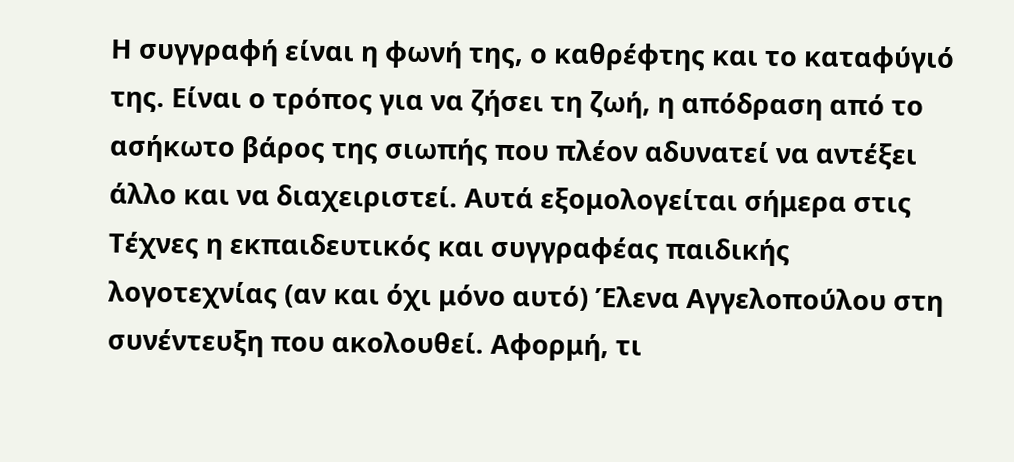Η συγγραφή είναι η φωνή της, ο καθρέφτης και το καταφύγιό της. Είναι ο τρόπος για να ζήσει τη ζωή, η απόδραση από το ασήκωτο βάρος της σιωπής που πλέον αδυνατεί να αντέξει άλλο και να διαχειριστεί. Αυτά εξομολογείται σήμερα στις Τέχνες η εκπαιδευτικός και συγγραφέας παιδικής λογοτεχνίας (αν και όχι μόνο αυτό) Έλενα Αγγελοπούλου στη συνέντευξη που ακολουθεί. Αφορμή, τι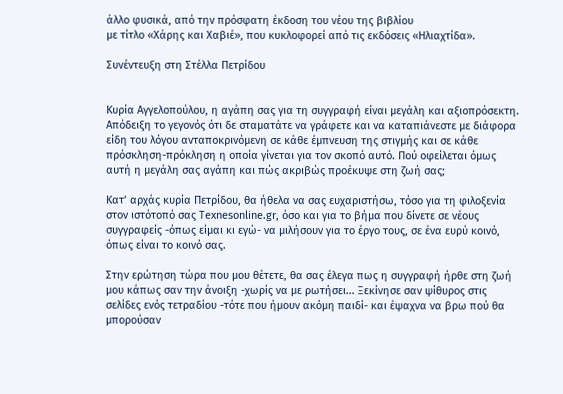άλλο φυσικά, από την πρόσφατη έκδοση του νέου της βιβλίου
με τίτλο «Χάρης και Χαβιέ», που κυκλοφορεί από τις εκδόσεις «Ηλιαχτίδα».

Συνέντευξη στη Στέλλα Πετρίδου


Κυρία Αγγελοπούλου, η αγάπη σας για τη συγγραφή είναι μεγάλη και αξιοπρόσεκτη. Απόδειξη το γεγονός ότι δε σταματάτε να γράφετε και να καταπιάνεστε με διάφορα είδη του λόγου ανταποκρινόμενη σε κάθε έμπνευση της στιγμής και σε κάθε πρόσκληση-πρόκληση η οποία γίνεται για τον σκοπό αυτό. Πού οφείλεται όμως αυτή η μεγάλη σας αγάπη και πώς ακριβώς προέκυψε στη ζωή σας;

Κατ’ αρχάς κυρία Πετρίδου, θα ήθελα να σας ευχαριστήσω, τόσο για τη φιλοξενία στον ιστότοπό σας Texnesonline.gr, όσο και για το βήμα που δίνετε σε νέους συγγραφείς -όπως είμαι κι εγώ- να μιλήσουν για το έργο τους, σε ένα ευρύ κοινό, όπως είναι το κοινό σας.

Στην ερώτηση τώρα που μου θέτετε, θα σας έλεγα πως η συγγραφή ήρθε στη ζωή μου κάπως σαν την άνοιξη -χωρίς να με ρωτήσει... Ξεκίνησε σαν ψίθυρος στις σελίδες ενός τετραδίου -τότε που ήμουν ακόμη παιδί- και έψαχνα να βρω πού θα μπορούσαν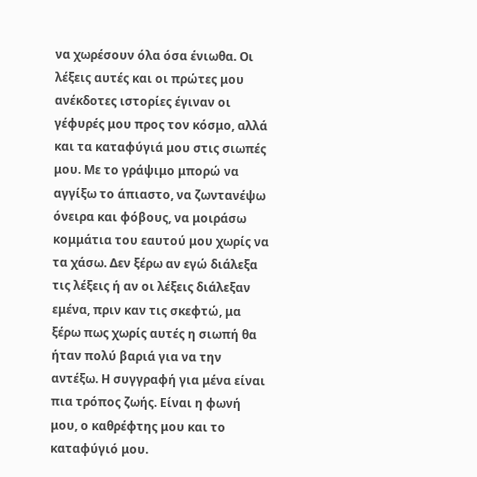να χωρέσουν όλα όσα ένιωθα. Οι λέξεις αυτές και οι πρώτες μου ανέκδοτες ιστορίες έγιναν οι γέφυρές μου προς τον κόσμο, αλλά και τα καταφύγιά μου στις σιωπές μου. Με το γράψιμο μπορώ να αγγίξω το άπιαστο, να ζωντανέψω όνειρα και φόβους, να μοιράσω κομμάτια του εαυτού μου χωρίς να τα χάσω. Δεν ξέρω αν εγώ διάλεξα τις λέξεις ή αν οι λέξεις διάλεξαν εμένα, πριν καν τις σκεφτώ, μα ξέρω πως χωρίς αυτές η σιωπή θα ήταν πολύ βαριά για να την αντέξω. Η συγγραφή για μένα είναι πια τρόπος ζωής. Είναι η φωνή μου, ο καθρέφτης μου και το καταφύγιό μου.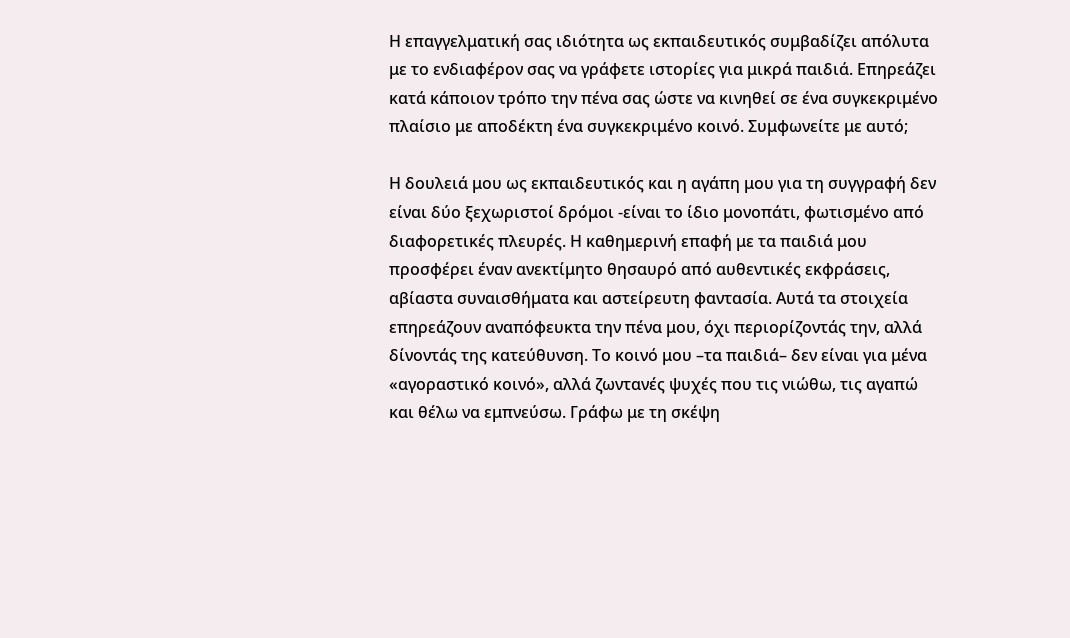Η επαγγελματική σας ιδιότητα ως εκπαιδευτικός συμβαδίζει απόλυτα με το ενδιαφέρον σας να γράφετε ιστορίες για μικρά παιδιά. Επηρεάζει κατά κάποιον τρόπο την πένα σας ώστε να κινηθεί σε ένα συγκεκριμένο πλαίσιο με αποδέκτη ένα συγκεκριμένο κοινό. Συμφωνείτε με αυτό;

Η δουλειά μου ως εκπαιδευτικός και η αγάπη μου για τη συγγραφή δεν είναι δύο ξεχωριστοί δρόμοι -είναι το ίδιο μονοπάτι, φωτισμένο από διαφορετικές πλευρές. Η καθημερινή επαφή με τα παιδιά μου προσφέρει έναν ανεκτίμητο θησαυρό από αυθεντικές εκφράσεις, αβίαστα συναισθήματα και αστείρευτη φαντασία. Αυτά τα στοιχεία επηρεάζουν αναπόφευκτα την πένα μου, όχι περιορίζοντάς την, αλλά δίνοντάς της κατεύθυνση. Το κοινό μου –τα παιδιά– δεν είναι για μένα «αγοραστικό κοινό», αλλά ζωντανές ψυχές που τις νιώθω, τις αγαπώ και θέλω να εμπνεύσω. Γράφω με τη σκέψη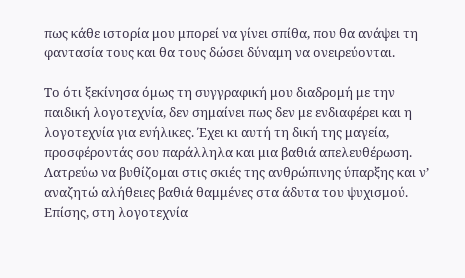πως κάθε ιστορία μου μπορεί να γίνει σπίθα, που θα ανάψει τη φαντασία τους και θα τους δώσει δύναμη να ονειρεύονται.

Το ότι ξεκίνησα όμως τη συγγραφική μου διαδρομή με την παιδική λογοτεχνία, δεν σημαίνει πως δεν με ενδιαφέρει και η λογοτεχνία για ενήλικες. Έχει κι αυτή τη δική της μαγεία, προσφέροντάς σου παράλληλα και μια βαθιά απελευθέρωση. Λατρεύω να βυθίζομαι στις σκιές της ανθρώπινης ύπαρξης και ν’ αναζητώ αλήθειες βαθιά θαμμένες στα άδυτα του ψυχισμού. Επίσης, στη λογοτεχνία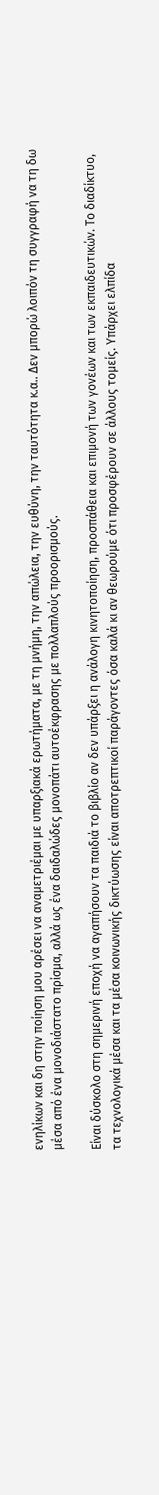ενηλίκων και δη στην ποίηση μου αρέσει να αναμετριέμαι με υπαρξιακά ερωτήματα, με τη μνήμη, την απώλεια, την ευθύνη, την ταυτότητα κ.α.. Δεν μπορώ λοιπόν τη συγγραφή να τη δω μέσα από ένα μονοδιάστατο πρίσμα, αλλά ως ένα δαιδαλώδες μονοπάτι αυτοέκφρασης με πολλαπλούς προορισμούς.

Είναι δύσκολο στη σημερινή εποχή να αγαπήσουν τα παιδιά το βιβλίο αν δεν υπάρξει η ανάλογη κινητοποίηση, προσπάθεια και επιμονή των γονέων και των εκπαιδευτικών. Το διαδίκτυο, τα τεχνολογικά μέσα και τα μέσα κοινωνικής δικτύωσης είναι αποτρεπτικοί παράγοντες όσα καλά κι αν θεωρούμε ότι προσφέρουν σε άλλους τομείς. Υπάρχει ελπίδα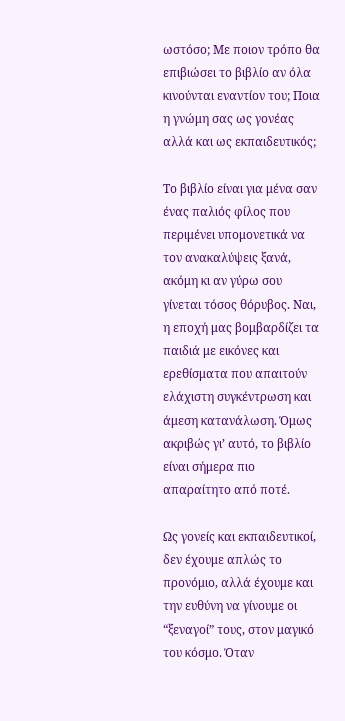ωστόσο; Με ποιον τρόπο θα επιβιώσει το βιβλίο αν όλα κινούνται εναντίον του; Ποια η γνώμη σας ως γονέας αλλά και ως εκπαιδευτικός;

Το βιβλίο είναι για μένα σαν ένας παλιός φίλος που περιμένει υπομονετικά να τον ανακαλύψεις ξανά, ακόμη κι αν γύρω σου γίνεται τόσος θόρυβος. Ναι, η εποχή μας βομβαρδίζει τα παιδιά με εικόνες και ερεθίσματα που απαιτούν ελάχιστη συγκέντρωση και άμεση κατανάλωση. Όμως ακριβώς γι’ αυτό, το βιβλίο είναι σήμερα πιο απαραίτητο από ποτέ.

Ως γονείς και εκπαιδευτικοί, δεν έχουμε απλώς το προνόμιο, αλλά έχουμε και την ευθύνη να γίνουμε οι “ξεναγοί” τους, στον μαγικό του κόσμο. Όταν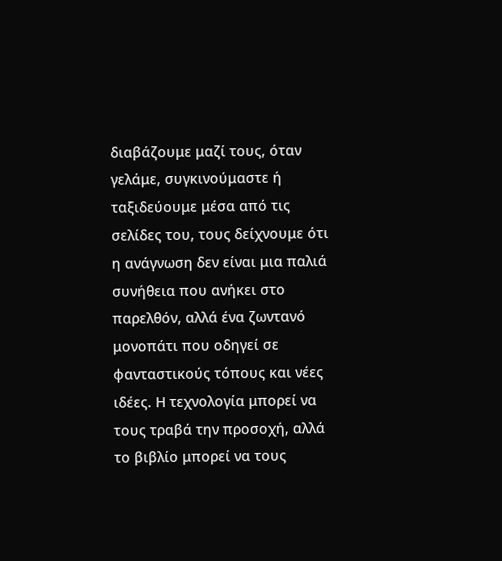διαβάζουμε μαζί τους, όταν γελάμε, συγκινούμαστε ή ταξιδεύουμε μέσα από τις σελίδες του, τους δείχνουμε ότι η ανάγνωση δεν είναι μια παλιά συνήθεια που ανήκει στο παρελθόν, αλλά ένα ζωντανό μονοπάτι που οδηγεί σε φανταστικούς τόπους και νέες ιδέες. Η τεχνολογία μπορεί να τους τραβά την προσοχή, αλλά το βιβλίο μπορεί να τους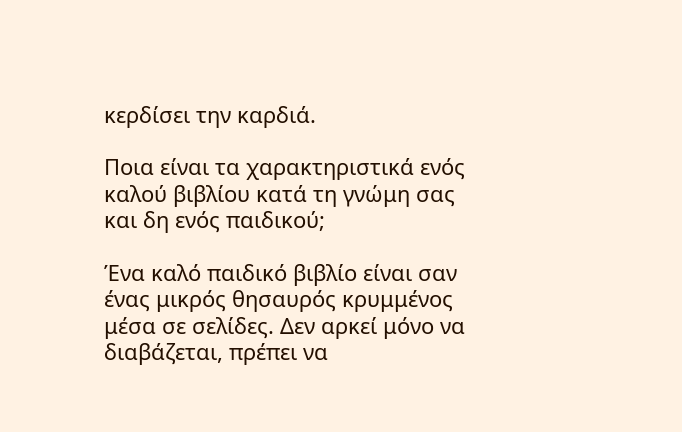κερδίσει την καρδιά.

Ποια είναι τα χαρακτηριστικά ενός καλού βιβλίου κατά τη γνώμη σας και δη ενός παιδικού;

Ένα καλό παιδικό βιβλίο είναι σαν ένας μικρός θησαυρός κρυμμένος μέσα σε σελίδες. Δεν αρκεί μόνο να διαβάζεται, πρέπει να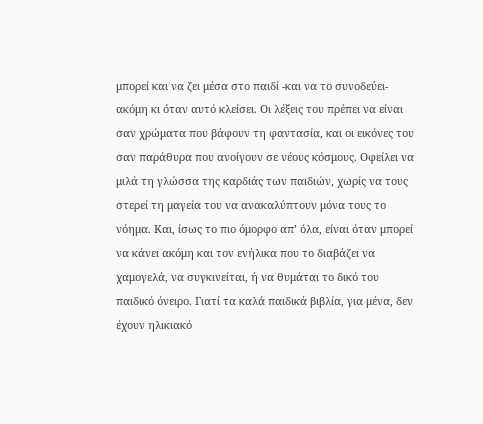μπορεί και να ζει μέσα στο παιδί -και να το συνοδεύει- ακόμη κι όταν αυτό κλείσει. Οι λέξεις του πρέπει να είναι σαν χρώματα που βάφουν τη φαντασία, και οι εικόνες του σαν παράθυρα που ανοίγουν σε νέους κόσμους. Οφείλει να μιλά τη γλώσσα της καρδιάς των παιδιών, χωρίς να τους στερεί τη μαγεία του να ανακαλύπτουν μόνα τους το νόημα. Και, ίσως το πιο όμορφο απ’ όλα, είναι όταν μπορεί να κάνει ακόμη και τον ενήλικα που το διαβάζει να χαμογελά, να συγκινείται, ή να θυμάται το δικό του παιδικό όνειρο. Γιατί τα καλά παιδικά βιβλία, για μένα, δεν έχουν ηλικιακό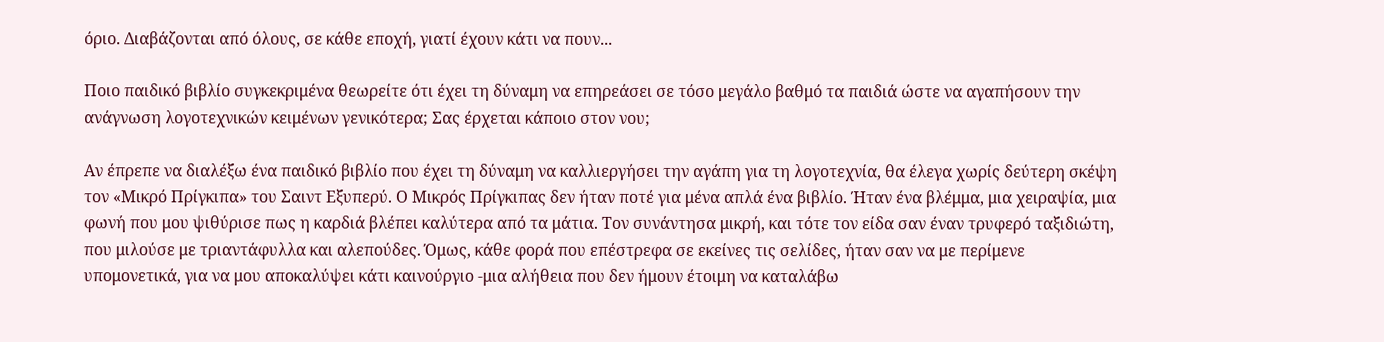όριο. Διαβάζονται από όλους, σε κάθε εποχή, γιατί έχουν κάτι να πουν...

Ποιο παιδικό βιβλίο συγκεκριμένα θεωρείτε ότι έχει τη δύναμη να επηρεάσει σε τόσο μεγάλο βαθμό τα παιδιά ώστε να αγαπήσουν την ανάγνωση λογοτεχνικών κειμένων γενικότερα; Σας έρχεται κάποιο στον νου;

Αν έπρεπε να διαλέξω ένα παιδικό βιβλίο που έχει τη δύναμη να καλλιεργήσει την αγάπη για τη λογοτεχνία, θα έλεγα χωρίς δεύτερη σκέψη τον «Μικρό Πρίγκιπα» του Σαιντ Εξυπερύ. Ο Μικρός Πρίγκιπας δεν ήταν ποτέ για μένα απλά ένα βιβλίο. Ήταν ένα βλέμμα, μια χειραψία, μια φωνή που μου ψιθύρισε πως η καρδιά βλέπει καλύτερα από τα μάτια. Τον συνάντησα μικρή, και τότε τον είδα σαν έναν τρυφερό ταξιδιώτη, που μιλούσε με τριαντάφυλλα και αλεπούδες. Όμως, κάθε φορά που επέστρεφα σε εκείνες τις σελίδες, ήταν σαν να με περίμενε υπομονετικά, για να μου αποκαλύψει κάτι καινούργιο -μια αλήθεια που δεν ήμουν έτοιμη να καταλάβω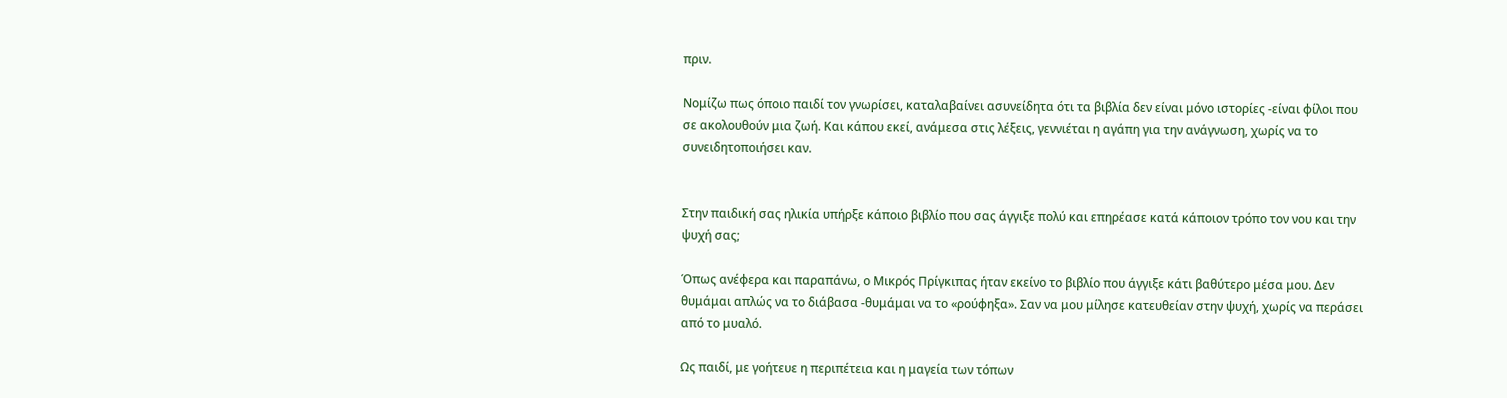πριν.

Νομίζω πως όποιο παιδί τον γνωρίσει, καταλαβαίνει ασυνείδητα ότι τα βιβλία δεν είναι μόνο ιστορίες -είναι φίλοι που σε ακολουθούν μια ζωή. Και κάπου εκεί, ανάμεσα στις λέξεις, γεννιέται η αγάπη για την ανάγνωση, χωρίς να το συνειδητοποιήσει καν.


Στην παιδική σας ηλικία υπήρξε κάποιο βιβλίο που σας άγγιξε πολύ και επηρέασε κατά κάποιον τρόπο τον νου και την ψυχή σας;

Όπως ανέφερα και παραπάνω, ο Μικρός Πρίγκιπας ήταν εκείνο το βιβλίο που άγγιξε κάτι βαθύτερο μέσα μου. Δεν θυμάμαι απλώς να το διάβασα -θυμάμαι να το «ρούφηξα». Σαν να μου μίλησε κατευθείαν στην ψυχή, χωρίς να περάσει από το μυαλό.

Ως παιδί, με γοήτευε η περιπέτεια και η μαγεία των τόπων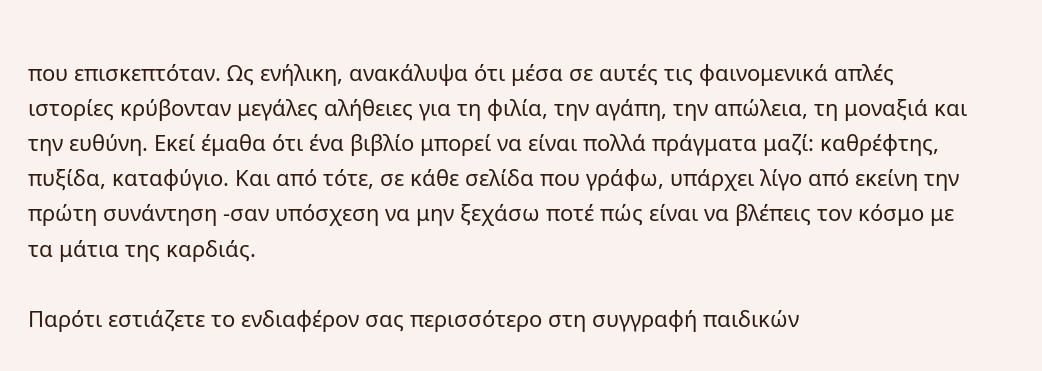που επισκεπτόταν. Ως ενήλικη, ανακάλυψα ότι μέσα σε αυτές τις φαινομενικά απλές ιστορίες κρύβονταν μεγάλες αλήθειες για τη φιλία, την αγάπη, την απώλεια, τη μοναξιά και την ευθύνη. Εκεί έμαθα ότι ένα βιβλίο μπορεί να είναι πολλά πράγματα μαζί: καθρέφτης, πυξίδα, καταφύγιο. Και από τότε, σε κάθε σελίδα που γράφω, υπάρχει λίγο από εκείνη την πρώτη συνάντηση -σαν υπόσχεση να μην ξεχάσω ποτέ πώς είναι να βλέπεις τον κόσμο με τα μάτια της καρδιάς.

Παρότι εστιάζετε το ενδιαφέρον σας περισσότερο στη συγγραφή παιδικών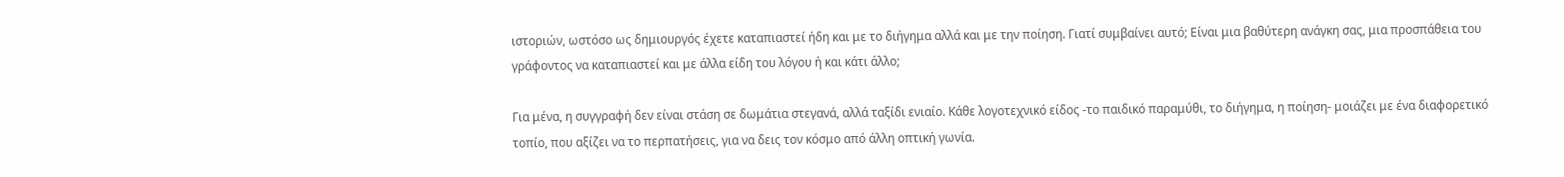ιστοριών, ωστόσο ως δημιουργός έχετε καταπιαστεί ήδη και με το διήγημα αλλά και με την ποίηση. Γιατί συμβαίνει αυτό; Είναι μια βαθύτερη ανάγκη σας, μια προσπάθεια του γράφοντος να καταπιαστεί και με άλλα είδη του λόγου ή και κάτι άλλο;

Για μένα, η συγγραφή δεν είναι στάση σε δωμάτια στεγανά, αλλά ταξίδι ενιαίο. Κάθε λογοτεχνικό είδος -το παιδικό παραμύθι, το διήγημα, η ποίηση- μοιάζει με ένα διαφορετικό τοπίο, που αξίζει να το περπατήσεις, για να δεις τον κόσμο από άλλη οπτική γωνία.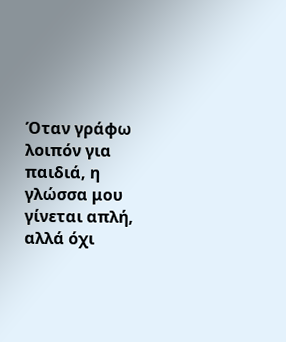Όταν γράφω λοιπόν για παιδιά, η γλώσσα μου γίνεται απλή, αλλά όχι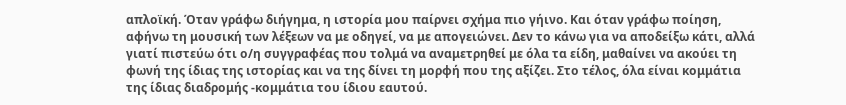απλοϊκή. Όταν γράφω διήγημα, η ιστορία μου παίρνει σχήμα πιο γήινο. Και όταν γράφω ποίηση, αφήνω τη μουσική των λέξεων να με οδηγεί, να με απογειώνει. Δεν το κάνω για να αποδείξω κάτι, αλλά γιατί πιστεύω ότι ο/η συγγραφέας που τολμά να αναμετρηθεί με όλα τα είδη, μαθαίνει να ακούει τη φωνή της ίδιας της ιστορίας και να της δίνει τη μορφή που της αξίζει. Στο τέλος, όλα είναι κομμάτια της ίδιας διαδρομής -κομμάτια του ίδιου εαυτού.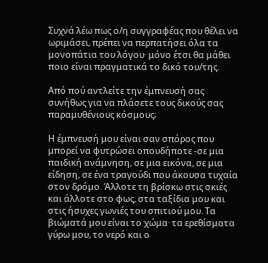Συχνά λέω πως ο/η συγγραφέας που θέλει να ωριμάσει, πρέπει να περπατήσει όλα τα μονοπάτια του λόγου· μόνο έτσι θα μάθει ποιο είναι πραγματικά το δικό του/της.

Από πού αντλείτε την έμπνευσή σας συνήθως για να πλάσετε τους δικούς σας παραμυθένιους κόσμους;

Η έμπνευσή μου είναι σαν σπόρος που μπορεί να φυτρώσει οπουδήποτε -σε μια παιδική ανάμνηση, σε μια εικόνα, σε μια είδηση, σε ένα τραγούδι που άκουσα τυχαία στον δρόμο. Άλλοτε τη βρίσκω στις σκιές και άλλοτε στο φως, στα ταξίδια μου και στις ήσυχες γωνιές του σπιτιού μου. Τα βιώματά μου είναι το χώμα· τα ερεθίσματα γύρω μου, το νερό και ο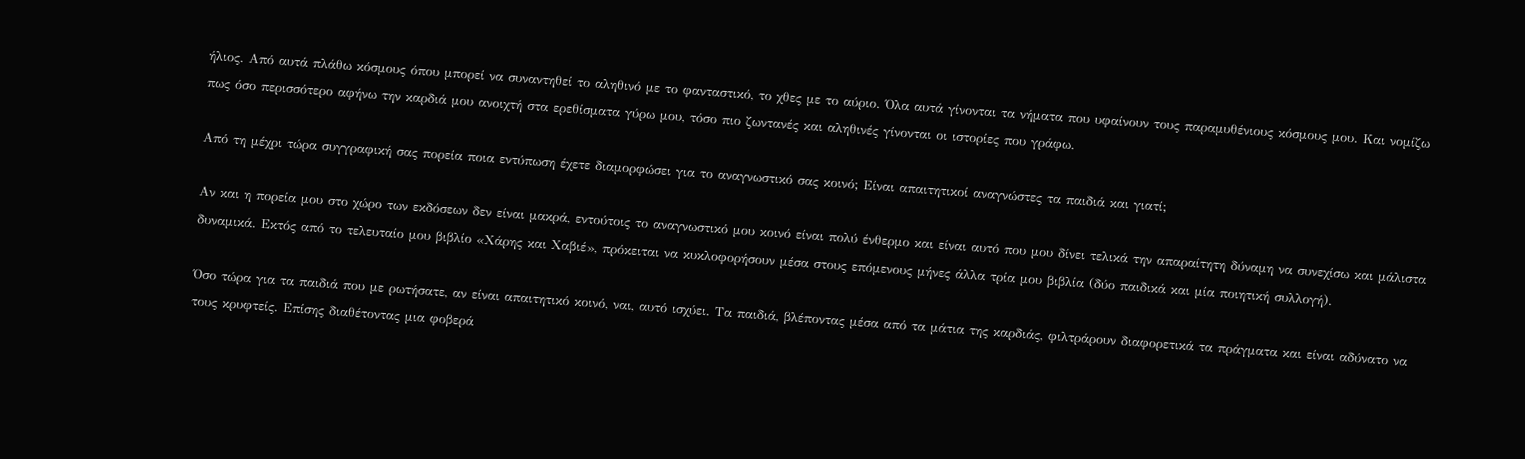ήλιος. Από αυτά πλάθω κόσμους όπου μπορεί να συναντηθεί το αληθινό με το φανταστικό, το χθες με το αύριο. Όλα αυτά γίνονται τα νήματα που υφαίνουν τους παραμυθένιους κόσμους μου. Και νομίζω πως όσο περισσότερο αφήνω την καρδιά μου ανοιχτή στα ερεθίσματα γύρω μου, τόσο πιο ζωντανές και αληθινές γίνονται οι ιστορίες που γράφω.

Από τη μέχρι τώρα συγγραφική σας πορεία ποια εντύπωση έχετε διαμορφώσει για το αναγνωστικό σας κοινό; Είναι απαιτητικοί αναγνώστες τα παιδιά και γιατί;

Αν και η πορεία μου στο χώρο των εκδόσεων δεν είναι μακρά, εντούτοις το αναγνωστικό μου κοινό είναι πολύ ένθερμο και είναι αυτό που μου δίνει τελικά την απαραίτητη δύναμη να συνεχίσω και μάλιστα δυναμικά. Εκτός από το τελευταίο μου βιβλίο «Χάρης και Χαβιέ», πρόκειται να κυκλοφορήσουν μέσα στους επόμενους μήνες άλλα τρία μου βιβλία (δύο παιδικά και μία ποιητική συλλογή).

Όσο τώρα για τα παιδιά που με ρωτήσατε, αν είναι απαιτητικό κοινό, ναι, αυτό ισχύει. Τα παιδιά, βλέποντας μέσα από τα μάτια της καρδιάς, φιλτράρουν διαφορετικά τα πράγματα και είναι αδύνατο να τους κρυφτείς. Επίσης διαθέτοντας μια φοβερά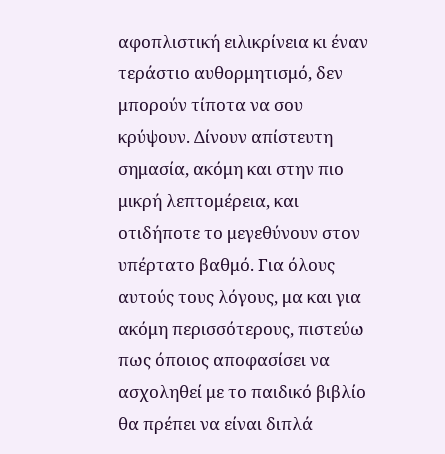αφοπλιστική ειλικρίνεια κι έναν τεράστιο αυθορμητισμό, δεν μπορούν τίποτα να σου κρύψουν. Δίνουν απίστευτη σημασία, ακόμη και στην πιο μικρή λεπτομέρεια, και οτιδήποτε το μεγεθύνουν στον υπέρτατο βαθμό. Για όλους αυτούς τους λόγους, μα και για ακόμη περισσότερους, πιστεύω πως όποιος αποφασίσει να ασχοληθεί με το παιδικό βιβλίο θα πρέπει να είναι διπλά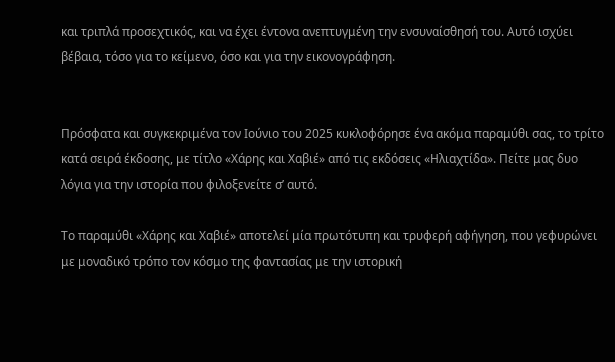και τριπλά προσεχτικός, και να έχει έντονα ανεπτυγμένη την ενσυναίσθησή του. Αυτό ισχύει βέβαια, τόσο για το κείμενο, όσο και για την εικονογράφηση.


Πρόσφατα και συγκεκριμένα τον Ιούνιο του 2025 κυκλοφόρησε ένα ακόμα παραμύθι σας, το τρίτο κατά σειρά έκδοσης, με τίτλο «Χάρης και Χαβιέ» από τις εκδόσεις «Ηλιαχτίδα». Πείτε μας δυο λόγια για την ιστορία που φιλοξενείτε σ’ αυτό.

Το παραμύθι «Χάρης και Χαβιέ» αποτελεί μία πρωτότυπη και τρυφερή αφήγηση, που γεφυρώνει με μοναδικό τρόπο τον κόσμο της φαντασίας με την ιστορική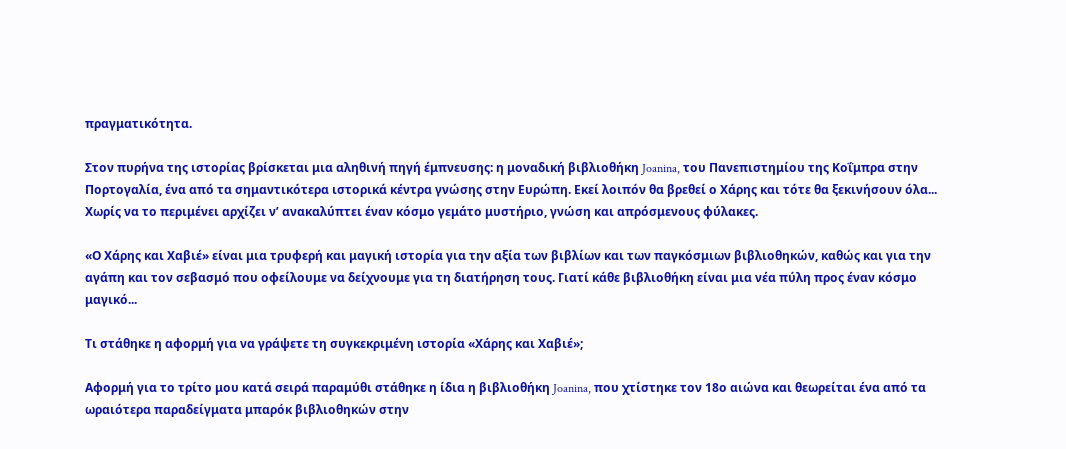πραγματικότητα.

Στον πυρήνα της ιστορίας βρίσκεται μια αληθινή πηγή έμπνευσης: η μοναδική βιβλιοθήκη Joanina, του Πανεπιστημίου της Κοΐμπρα στην Πορτογαλία, ένα από τα σημαντικότερα ιστορικά κέντρα γνώσης στην Ευρώπη. Εκεί λοιπόν θα βρεθεί ο Χάρης και τότε θα ξεκινήσουν όλα... Χωρίς να το περιμένει αρχίζει ν’ ανακαλύπτει έναν κόσμο γεμάτο μυστήριο, γνώση και απρόσμενους φύλακες.

«Ο Χάρης και Χαβιέ» είναι μια τρυφερή και μαγική ιστορία για την αξία των βιβλίων και των παγκόσμιων βιβλιοθηκών, καθώς και για την αγάπη και τον σεβασμό που οφείλουμε να δείχνουμε για τη διατήρηση τους. Γιατί κάθε βιβλιοθήκη είναι μια νέα πύλη προς έναν κόσμο μαγικό...

Τι στάθηκε η αφορμή για να γράψετε τη συγκεκριμένη ιστορία «Χάρης και Χαβιέ»;

Αφορμή για το τρίτο μου κατά σειρά παραμύθι στάθηκε η ίδια η βιβλιοθήκη Joanina, που χτίστηκε τον 18ο αιώνα και θεωρείται ένα από τα ωραιότερα παραδείγματα μπαρόκ βιβλιοθηκών στην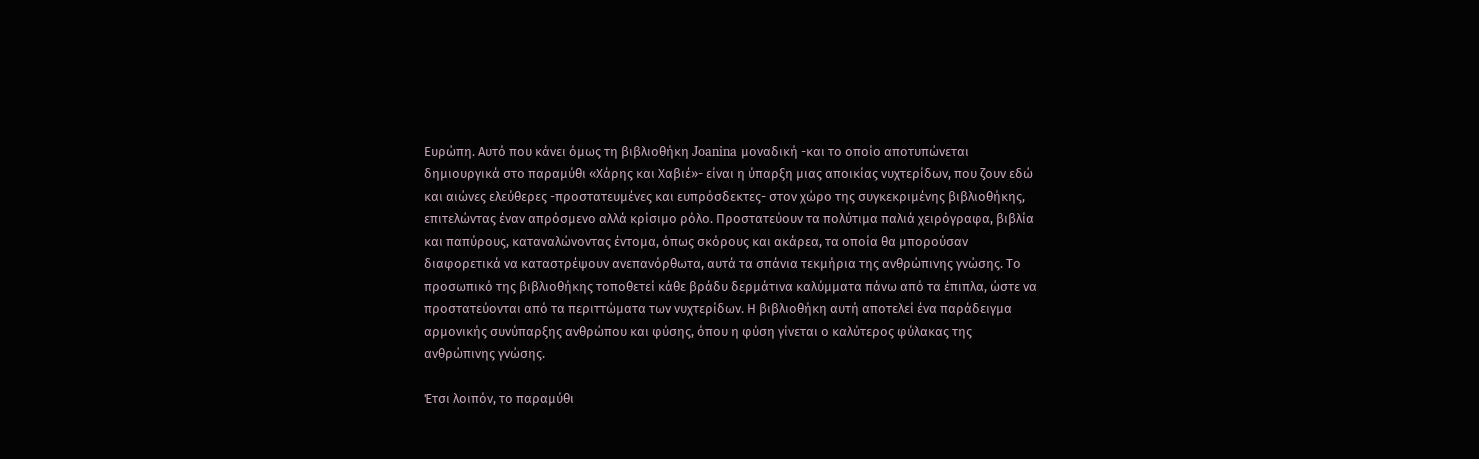Ευρώπη. Αυτό που κάνει όμως τη βιβλιοθήκη Joanina μοναδική -και το οποίο αποτυπώνεται δημιουργικά στο παραμύθι «Χάρης και Χαβιέ»- είναι η ύπαρξη μιας αποικίας νυχτερίδων, που ζουν εδώ και αιώνες ελεύθερες -προστατευμένες και ευπρόσδεκτες- στον χώρο της συγκεκριμένης βιβλιοθήκης, επιτελώντας έναν απρόσμενο αλλά κρίσιμο ρόλο. Προστατεύουν τα πολύτιμα παλιά χειρόγραφα, βιβλία και παπύρους, καταναλώνοντας έντομα, όπως σκόρους και ακάρεα, τα οποία θα μπορούσαν διαφορετικά να καταστρέψουν ανεπανόρθωτα, αυτά τα σπάνια τεκμήρια της ανθρώπινης γνώσης. Το προσωπικό της βιβλιοθήκης τοποθετεί κάθε βράδυ δερμάτινα καλύμματα πάνω από τα έπιπλα, ώστε να προστατεύονται από τα περιττώματα των νυχτερίδων. Η βιβλιοθήκη αυτή αποτελεί ένα παράδειγμα αρμονικής συνύπαρξης ανθρώπου και φύσης, όπου η φύση γίνεται ο καλύτερος φύλακας της ανθρώπινης γνώσης.

Έτσι λοιπόν, το παραμύθι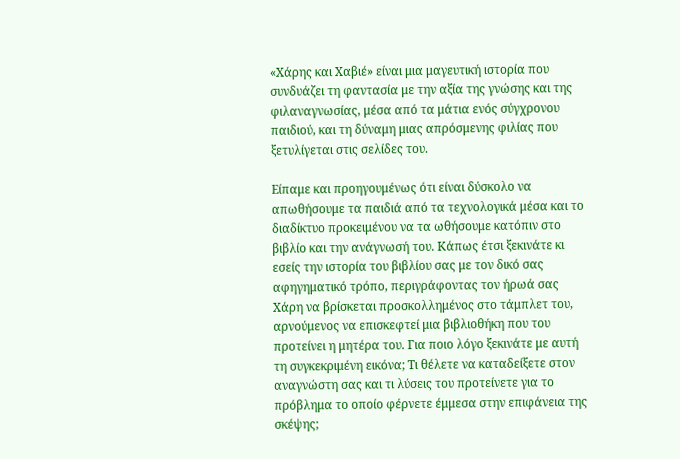«Χάρης και Χαβιέ» είναι μια μαγευτική ιστορία που συνδυάζει τη φαντασία με την αξία της γνώσης και της φιλαναγνωσίας, μέσα από τα μάτια ενός σύγχρονου παιδιού, και τη δύναμη μιας απρόσμενης φιλίας που ξετυλίγεται στις σελίδες του.

Είπαμε και προηγουμένως ότι είναι δύσκολο να απωθήσουμε τα παιδιά από τα τεχνολογικά μέσα και το διαδίκτυο προκειμένου να τα ωθήσουμε κατόπιν στο βιβλίο και την ανάγνωσή του. Κάπως έτσι ξεκινάτε κι εσείς την ιστορία του βιβλίου σας με τον δικό σας αφηγηματικό τρόπο, περιγράφοντας τον ήρωά σας Χάρη να βρίσκεται προσκολλημένος στο τάμπλετ του, αρνούμενος να επισκεφτεί μια βιβλιοθήκη που του προτείνει η μητέρα του. Για ποιο λόγο ξεκινάτε με αυτή τη συγκεκριμένη εικόνα; Τι θέλετε να καταδείξετε στον αναγνώστη σας και τι λύσεις του προτείνετε για το πρόβλημα το οποίο φέρνετε έμμεσα στην επιφάνεια της σκέψης;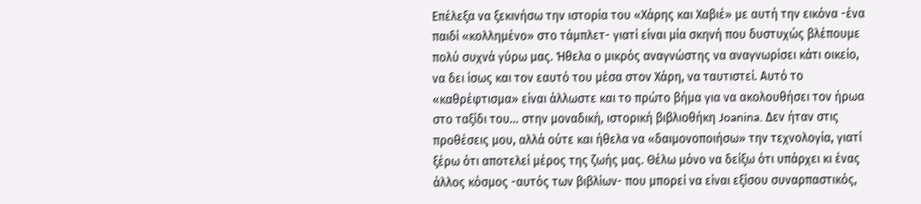Επέλεξα να ξεκινήσω την ιστορία του «Χάρης και Χαβιέ» με αυτή την εικόνα -ένα παιδί «κολλημένο» στο τάμπλετ- γιατί είναι μία σκηνή που δυστυχώς βλέπουμε πολύ συχνά γύρω μας. Ήθελα ο μικρός αναγνώστης να αναγνωρίσει κάτι οικείο, να δει ίσως και τον εαυτό του μέσα στον Χάρη, να ταυτιστεί. Αυτό το «καθρέφτισμα» είναι άλλωστε και το πρώτο βήμα για να ακολουθήσει τον ήρωα στο ταξίδι του... στην μοναδική, ιστορική βιβλιοθήκη Joanina. Δεν ήταν στις προθέσεις μου, αλλά ούτε και ήθελα να «δαιμονοποιήσω» την τεχνολογία, γιατί ξέρω ότι αποτελεί μέρος της ζωής μας. Θέλω μόνο να δείξω ότι υπάρχει κι ένας άλλος κόσμος -αυτός των βιβλίων- που μπορεί να είναι εξίσου συναρπαστικός,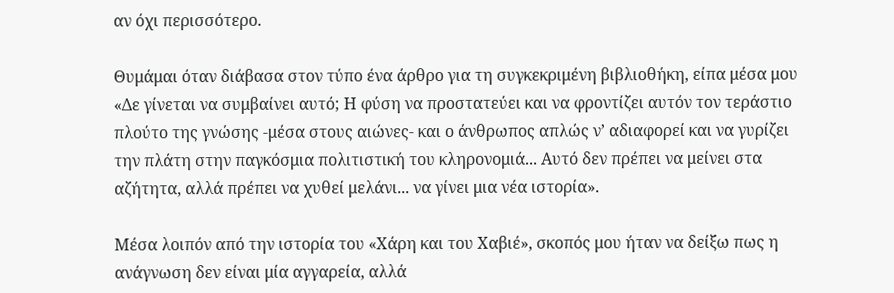αν όχι περισσότερο.

Θυμάμαι όταν διάβασα στον τύπο ένα άρθρο για τη συγκεκριμένη βιβλιοθήκη, είπα μέσα μου «Δε γίνεται να συμβαίνει αυτό; Η φύση να προστατεύει και να φροντίζει αυτόν τον τεράστιο πλούτο της γνώσης -μέσα στους αιώνες- και ο άνθρωπος απλώς ν’ αδιαφορεί και να γυρίζει την πλάτη στην παγκόσμια πολιτιστική του κληρονομιά... Αυτό δεν πρέπει να μείνει στα αζήτητα, αλλά πρέπει να χυθεί μελάνι... να γίνει μια νέα ιστορία».

Μέσα λοιπόν από την ιστορία του «Χάρη και του Χαβιέ», σκοπός μου ήταν να δείξω πως η ανάγνωση δεν είναι μία αγγαρεία, αλλά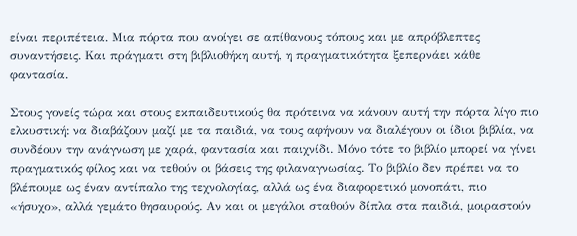είναι περιπέτεια. Μια πόρτα που ανοίγει σε απίθανους τόπους και με απρόβλεπτες συναντήσεις. Και πράγματι στη βιβλιοθήκη αυτή, η πραγματικότητα ξεπερνάει κάθε φαντασία.

Στους γονείς τώρα και στους εκπαιδευτικούς θα πρότεινα να κάνουν αυτή την πόρτα λίγο πιο ελκυστική: να διαβάζουν μαζί με τα παιδιά, να τους αφήνουν να διαλέγουν οι ίδιοι βιβλία, να συνδέουν την ανάγνωση με χαρά, φαντασία και παιχνίδι. Μόνο τότε το βιβλίο μπορεί να γίνει πραγματικός φίλος και να τεθούν οι βάσεις της φιλαναγνωσίας. Το βιβλίο δεν πρέπει να το βλέπουμε ως έναν αντίπαλο της τεχνολογίας, αλλά ως ένα διαφορετικό μονοπάτι, πιο «ήσυχο», αλλά γεμάτο θησαυρούς. Αν και οι μεγάλοι σταθούν δίπλα στα παιδιά, μοιραστούν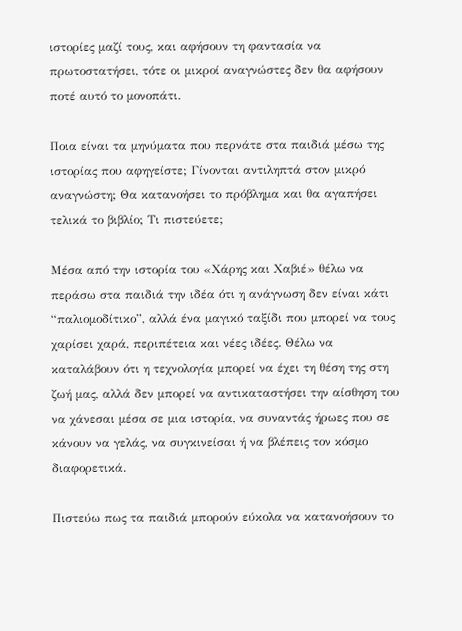ιστορίες μαζί τους, και αφήσουν τη φαντασία να πρωτοστατήσει, τότε οι μικροί αναγνώστες δεν θα αφήσουν ποτέ αυτό το μονοπάτι.

Ποια είναι τα μηνύματα που περνάτε στα παιδιά μέσω της ιστορίας που αφηγείστε; Γίνονται αντιληπτά στον μικρό αναγνώστη; Θα κατανοήσει το πρόβλημα και θα αγαπήσει τελικά το βιβλίο; Τι πιστεύετε;

Μέσα από την ιστορία του «Χάρης και Χαβιέ» θέλω να περάσω στα παιδιά την ιδέα ότι η ανάγνωση δεν είναι κάτι “παλιομοδίτικο”, αλλά ένα μαγικό ταξίδι που μπορεί να τους χαρίσει χαρά, περιπέτεια και νέες ιδέες. Θέλω να καταλάβουν ότι η τεχνολογία μπορεί να έχει τη θέση της στη ζωή μας, αλλά δεν μπορεί να αντικαταστήσει την αίσθηση του να χάνεσαι μέσα σε μια ιστορία, να συναντάς ήρωες που σε κάνουν να γελάς, να συγκινείσαι ή να βλέπεις τον κόσμο διαφορετικά.

Πιστεύω πως τα παιδιά μπορούν εύκολα να κατανοήσουν το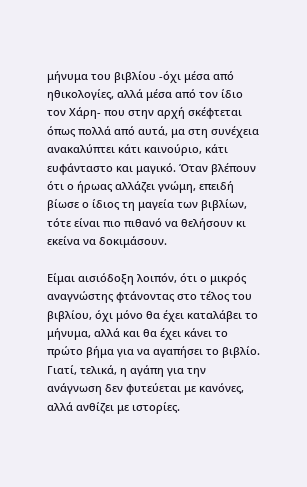μήνυμα του βιβλίου -όχι μέσα από ηθικολογίες, αλλά μέσα από τον ίδιο τον Χάρη- που στην αρχή σκέφτεται όπως πολλά από αυτά, μα στη συνέχεια ανακαλύπτει κάτι καινούριο, κάτι ευφάνταστο και μαγικό. Όταν βλέπουν ότι ο ήρωας αλλάζει γνώμη, επειδή βίωσε ο ίδιος τη μαγεία των βιβλίων, τότε είναι πιο πιθανό να θελήσουν κι εκείνα να δοκιμάσουν.

Είμαι αισιόδοξη λοιπόν, ότι ο μικρός αναγνώστης φτάνοντας στο τέλος του βιβλίου, όχι μόνο θα έχει καταλάβει το μήνυμα, αλλά και θα έχει κάνει το πρώτο βήμα για να αγαπήσει το βιβλίο. Γιατί, τελικά, η αγάπη για την ανάγνωση δεν φυτεύεται με κανόνες, αλλά ανθίζει με ιστορίες.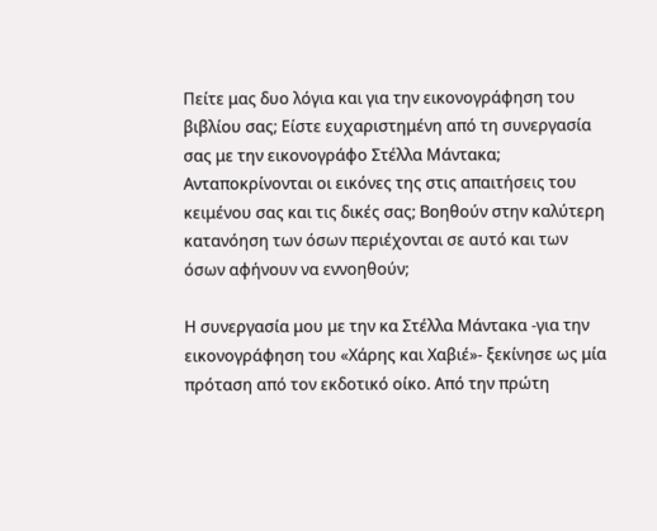Πείτε μας δυο λόγια και για την εικονογράφηση του βιβλίου σας; Είστε ευχαριστημένη από τη συνεργασία σας με την εικονογράφο Στέλλα Μάντακα; Ανταποκρίνονται οι εικόνες της στις απαιτήσεις του κειμένου σας και τις δικές σας; Βοηθούν στην καλύτερη κατανόηση των όσων περιέχονται σε αυτό και των όσων αφήνουν να εννοηθούν;

Η συνεργασία μου με την κα Στέλλα Μάντακα -για την εικονογράφηση του «Χάρης και Χαβιέ»- ξεκίνησε ως μία πρόταση από τον εκδοτικό οίκο. Από την πρώτη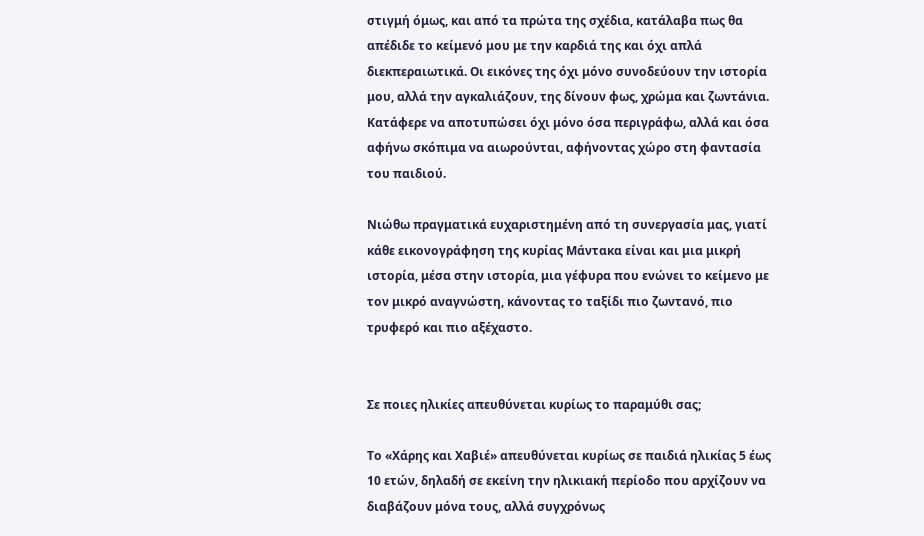στιγμή όμως, και από τα πρώτα της σχέδια, κατάλαβα πως θα απέδιδε το κείμενό μου με την καρδιά της και όχι απλά διεκπεραιωτικά. Οι εικόνες της όχι μόνο συνοδεύουν την ιστορία μου, αλλά την αγκαλιάζουν, της δίνουν φως, χρώμα και ζωντάνια. Κατάφερε να αποτυπώσει όχι μόνο όσα περιγράφω, αλλά και όσα αφήνω σκόπιμα να αιωρούνται, αφήνοντας χώρο στη φαντασία του παιδιού.

Νιώθω πραγματικά ευχαριστημένη από τη συνεργασία μας, γιατί κάθε εικονογράφηση της κυρίας Μάντακα είναι και μια μικρή ιστορία, μέσα στην ιστορία, μια γέφυρα που ενώνει το κείμενο με τον μικρό αναγνώστη, κάνοντας το ταξίδι πιο ζωντανό, πιο τρυφερό και πιο αξέχαστο.


Σε ποιες ηλικίες απευθύνεται κυρίως το παραμύθι σας;

Το «Χάρης και Χαβιέ» απευθύνεται κυρίως σε παιδιά ηλικίας 5 έως 10 ετών, δηλαδή σε εκείνη την ηλικιακή περίοδο που αρχίζουν να διαβάζουν μόνα τους, αλλά συγχρόνως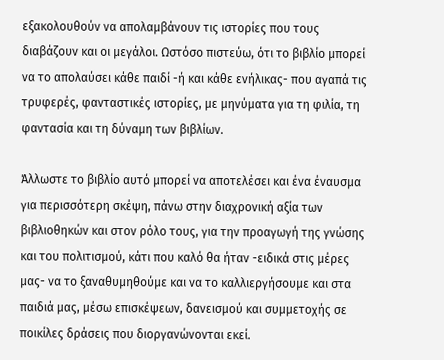εξακολουθούν να απολαμβάνουν τις ιστορίες που τους διαβάζουν και οι μεγάλοι. Ωστόσο πιστεύω, ότι το βιβλίο μπορεί να το απολαύσει κάθε παιδί -ή και κάθε ενήλικας- που αγαπά τις τρυφερές, φανταστικές ιστορίες, με μηνύματα για τη φιλία, τη φαντασία και τη δύναμη των βιβλίων.

Άλλωστε το βιβλίο αυτό μπορεί να αποτελέσει και ένα έναυσμα για περισσότερη σκέψη, πάνω στην διαχρονική αξία των βιβλιοθηκών και στον ρόλο τους, για την προαγωγή της γνώσης και του πολιτισμού, κάτι που καλό θα ήταν -ειδικά στις μέρες μας- να το ξαναθυμηθούμε και να το καλλιεργήσουμε και στα παιδιά μας, μέσω επισκέψεων, δανεισμού και συμμετοχής σε ποικίλες δράσεις που διοργανώνονται εκεί.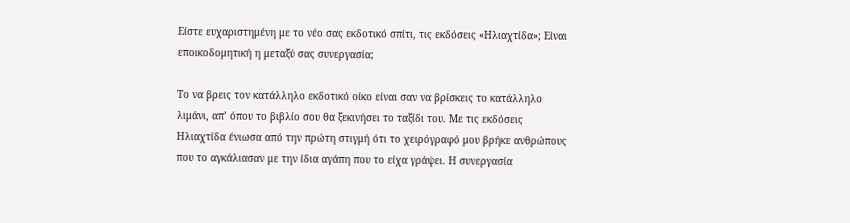Είστε ευχαριστημένη με το νέο σας εκδοτικό σπίτι, τις εκδόσεις «Ηλιαχτίδα»; Είναι εποικοδομητική η μεταξύ σας συνεργασία;

Το να βρεις τον κατάλληλο εκδοτικό οίκο είναι σαν να βρίσκεις το κατάλληλο λιμάνι, απ’ όπου το βιβλίο σου θα ξεκινήσει το ταξίδι του. Με τις εκδόσεις Ηλιαχτίδα ένιωσα από την πρώτη στιγμή ότι το χειρόγραφό μου βρήκε ανθρώπους που το αγκάλιασαν με την ίδια αγάπη που το είχα γράψει. Η συνεργασία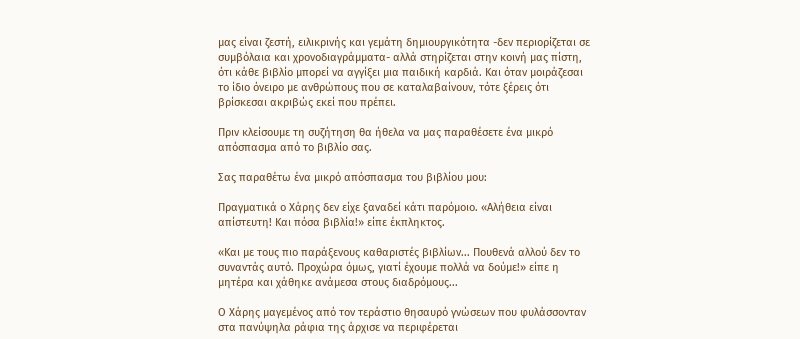μας είναι ζεστή, ειλικρινής και γεμάτη δημιουργικότητα -δεν περιορίζεται σε συμβόλαια και χρονοδιαγράμματα- αλλά στηρίζεται στην κοινή μας πίστη, ότι κάθε βιβλίο μπορεί να αγγίξει μια παιδική καρδιά. Και όταν μοιράζεσαι το ίδιο όνειρο με ανθρώπους που σε καταλαβαίνουν, τότε ξέρεις ότι βρίσκεσαι ακριβώς εκεί που πρέπει.

Πριν κλείσουμε τη συζήτηση θα ήθελα να μας παραθέσετε ένα μικρό απόσπασμα από το βιβλίο σας.

Σας παραθέτω ένα μικρό απόσπασμα του βιβλίου μου:

Πραγματικά ο Χάρης δεν είχε ξαναδεί κάτι παρόμοιο. «Αλήθεια είναι απίστευτη! Και πόσα βιβλία!» είπε έκπληκτος.

«Και με τους πιο παράξενους καθαριστές βιβλίων... Πουθενά αλλού δεν το συναντάς αυτό. Προχώρα όμως, γιατί έχουμε πολλά να δούμε!» είπε η μητέρα και χάθηκε ανάμεσα στους διαδρόμους...

Ο Χάρης μαγεμένος από τον τεράστιο θησαυρό γνώσεων που φυλάσσονταν στα πανύψηλα ράφια της άρχισε να περιφέρεται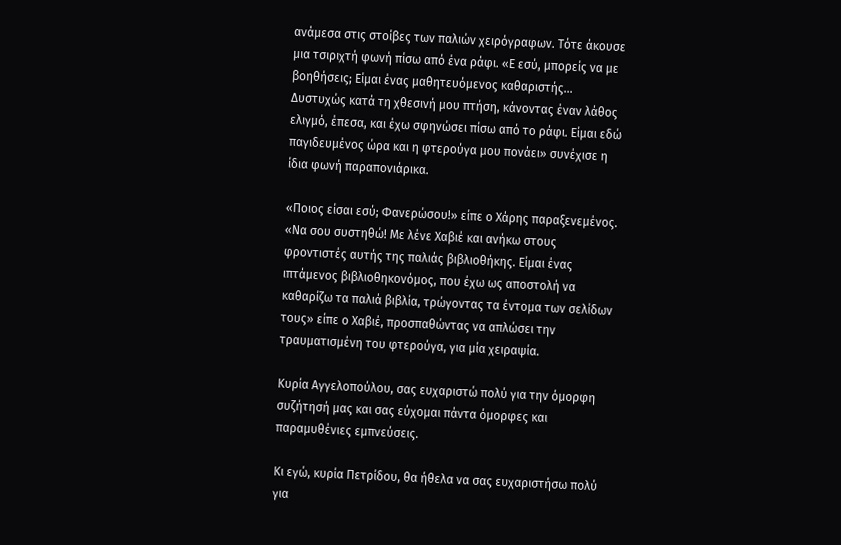ανάμεσα στις στοίβες των παλιών χειρόγραφων. Τότε άκουσε μια τσιριχτή φωνή πίσω από ένα ράφι. «Ε εσύ, μπορείς να με βοηθήσεις; Είμαι ένας μαθητευόμενος καθαριστής... Δυστυχώς κατά τη χθεσινή μου πτήση, κάνοντας έναν λάθος ελιγμό, έπεσα, και έχω σφηνώσει πίσω από το ράφι. Είμαι εδώ παγιδευμένος ώρα και η φτερούγα μου πονάει» συνέχισε η ίδια φωνή παραπονιάρικα.

«Ποιος είσαι εσύ; Φανερώσου!» είπε ο Χάρης παραξενεμένος. «Να σου συστηθώ! Με λένε Χαβιέ και ανήκω στους φροντιστές αυτής της παλιάς βιβλιοθήκης. Είμαι ένας ιπτάμενος βιβλιοθηκονόμος, που έχω ως αποστολή να καθαρίζω τα παλιά βιβλία, τρώγοντας τα έντομα των σελίδων τους» είπε ο Χαβιέ, προσπαθώντας να απλώσει την τραυματισμένη του φτερούγα, για μία χειραψία.

Κυρία Αγγελοπούλου, σας ευχαριστώ πολύ για την όμορφη συζήτησή μας και σας εύχομαι πάντα όμορφες και παραμυθένιες εμπνεύσεις.

Κι εγώ, κυρία Πετρίδου, θα ήθελα να σας ευχαριστήσω πολύ για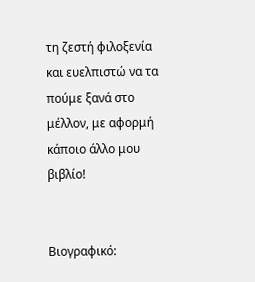τη ζεστή φιλοξενία και ευελπιστώ να τα πούμε ξανά στο μέλλον, με αφορμή κάποιο άλλο μου βιβλίο!


Βιογραφικό: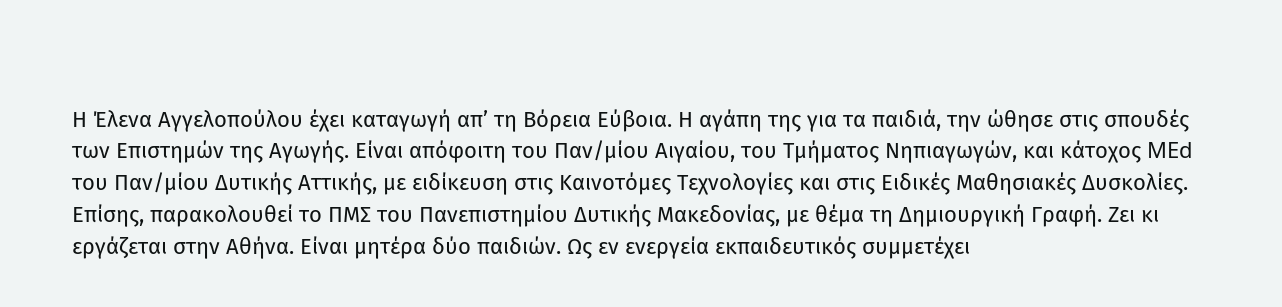Η Έλενα Αγγελοπούλου έχει καταγωγή απ’ τη Βόρεια Εύβοια. Η αγάπη της για τα παιδιά, την ώθησε στις σπουδές των Επιστημών της Αγωγής. Είναι απόφοιτη του Παν/μίου Αιγαίου, του Τμήματος Νηπιαγωγών, και κάτοχος MEd του Παν/μίου Δυτικής Αττικής, με ειδίκευση στις Καινοτόμες Τεχνολογίες και στις Ειδικές Μαθησιακές Δυσκολίες. Επίσης, παρακολουθεί το ΠΜΣ του Πανεπιστημίου Δυτικής Μακεδονίας, με θέμα τη Δημιουργική Γραφή. Ζει κι εργάζεται στην Αθήνα. Είναι μητέρα δύο παιδιών. Ως εν ενεργεία εκπαιδευτικός συμμετέχει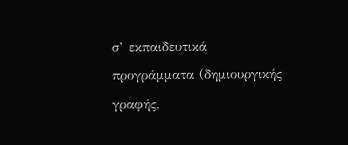σ’ εκπαιδευτικά προγράμματα (δημιουργικής γραφής,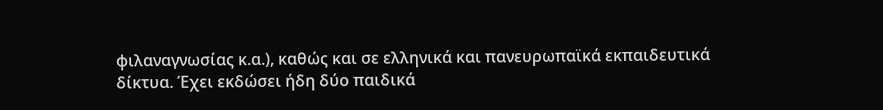φιλαναγνωσίας κ.α.), καθώς και σε ελληνικά και πανευρωπαϊκά εκπαιδευτικά δίκτυα. Έχει εκδώσει ήδη δύο παιδικά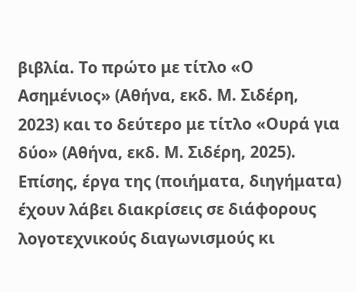βιβλία. Το πρώτο με τίτλο «Ο Ασημένιος» (Αθήνα, εκδ. Μ. Σιδέρη, 2023) και το δεύτερο με τίτλο «Ουρά για δύο» (Αθήνα, εκδ. Μ. Σιδέρη, 2025). Επίσης, έργα της (ποιήματα, διηγήματα) έχουν λάβει διακρίσεις σε διάφορους λογοτεχνικούς διαγωνισμούς κι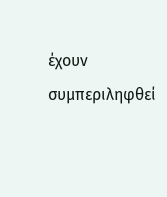έχουν συμπεριληφθεί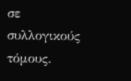σε συλλογικούς τόμους.